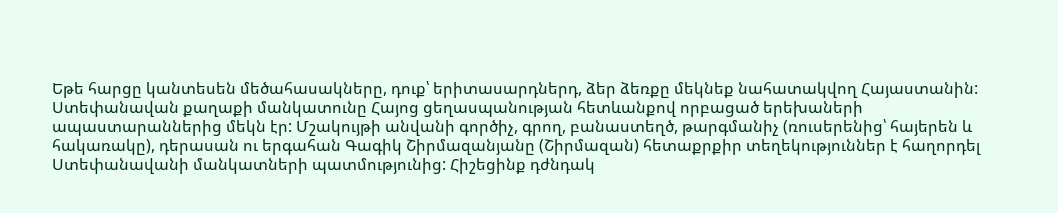Եթե հարցը կանտեսեն մեծահասակները, դուք՝ երիտասարդներդ, ձեր ձեռքը մեկնեք նահատակվող Հայաստանին:
Ստեփանավան քաղաքի մանկատունը Հայոց ցեղասպանության հետևանքով որբացած երեխաների ապաստարաններից մեկն էր: Մշակույթի անվանի գործիչ, գրող, բանաստեղծ, թարգմանիչ (ռուսերենից՝ հայերեն և հակառակը), դերասան ու երգահան Գագիկ Շիրմազանյանը (Շիրմազան) հետաքրքիր տեղեկություններ է հաղորդել Ստեփանավանի մանկատների պատմությունից: Հիշեցինք դժնդակ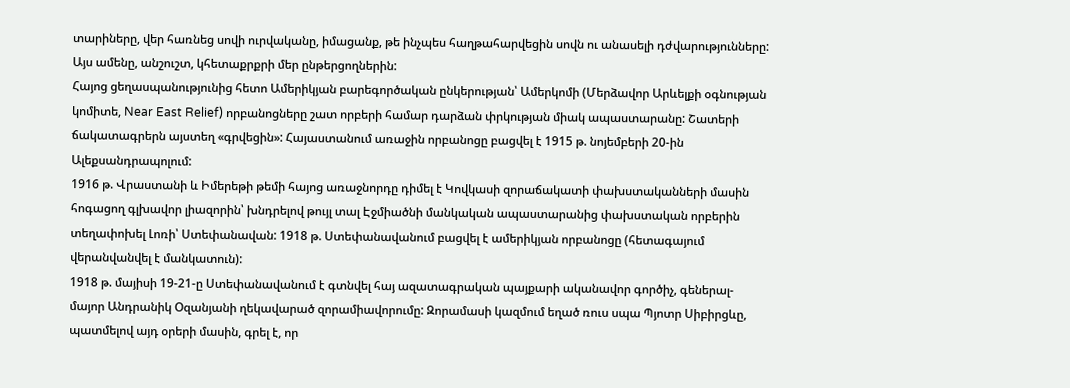տարիները, վեր հառնեց սովի ուրվականը, իմացանք, թե ինչպես հաղթահարվեցին սովն ու անասելի դժվարությունները: Այս ամենը, անշուշտ, կհետաքրքրի մեր ընթերցողներին:
Հայոց ցեղասպանությունից հետո Ամերիկյան բարեգործական ընկերության՝ Ամերկոմի (Մերձավոր Արևելքի օգնության կոմիտե, Near East Relief) որբանոցները շատ որբերի համար դարձան փրկության միակ ապաստարանը: Շատերի ճակատագրերն այստեղ «գրվեցին»: Հայաստանում առաջին որբանոցը բացվել է 1915 թ. նոյեմբերի 20-ին Ալեքսանդրապոլում:
1916 թ. Վրաստանի և Իմերեթի թեմի հայոց առաջնորդը դիմել է Կովկասի զորաճակատի փախստականների մասին հոգացող գլխավոր լիազորին՝ խնդրելով թույլ տալ Էջմիածնի մանկական ապաստարանից փախստական որբերին տեղափոխել Լոռի՝ Ստեփանավան: 1918 թ. Ստեփանավանում բացվել է ամերիկյան որբանոցը (հետագայում վերանվանվել է մանկատուն):
1918 թ. մայիսի 19-21-ը Ստեփանավանում է գտնվել հայ ազատագրական պայքարի ականավոր գործիչ, գեներալ-մայոր Անդրանիկ Օզանյանի ղեկավարած զորամիավորումը: Զորամասի կազմում եղած ռուս սպա Պյոտր Սիբիրցևը, պատմելով այդ օրերի մասին, գրել է, որ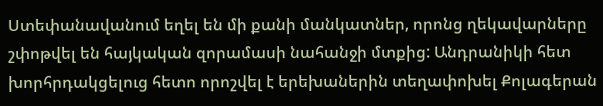Ստեփանավանում եղել են մի քանի մանկատներ, որոնց ղեկավարները շփոթվել են հայկական զորամասի նահանջի մտքից: Անդրանիկի հետ խորհրդակցելուց հետո որոշվել է երեխաներին տեղափոխել Քոլագերան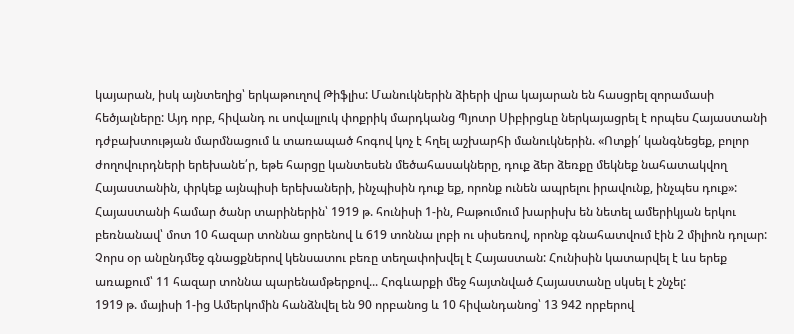կայարան, իսկ այնտեղից՝ երկաթուղով Թիֆլիս: Մանուկներին ձիերի վրա կայարան են հասցրել զորամասի հեծյալները: Այդ որբ, հիվանդ ու սովալլուկ փոքրիկ մարդկանց Պյոտր Սիբիրցևը ներկայացրել է որպես Հայաստանի դժբախտության մարմնացում և տառապած հոգով կոչ է հղել աշխարհի մանուկներին. «Ոտքի՛ կանգնեցեք, բոլոր ժողովուրդների երեխանե՛ր, եթե հարցը կանտեսեն մեծահասակները, դուք ձեր ձեռքը մեկնեք նահատակվող Հայաստանին, փրկեք այնպիսի երեխաների, ինչպիսին դուք եք, որոնք ունեն ապրելու իրավունք, ինչպես դուք»:
Հայաստանի համար ծանր տարիներին՝ 1919 թ. հունիսի 1-ին, Բաթումում խարիսխ են նետել ամերիկյան երկու բեռնանավ՝ մոտ 10 հազար տոննա ցորենով և 619 տոննա լոբի ու սիսեռով, որոնք գնահատվում էին 2 միլիոն դոլար: Չորս օր անընդմեջ գնացքներով կենսատու բեռը տեղափոխվել է Հայաստան: Հունիսին կատարվել է ևս երեք առաքում՝ 11 հազար տոննա պարենամթերքով... Հոգևարքի մեջ հայտնված Հայաստանը սկսել է շնչել:
1919 թ. մայիսի 1-ից Ամերկոմին հանձնվել են 90 որբանոց և 10 հիվանդանոց՝ 13 942 որբերով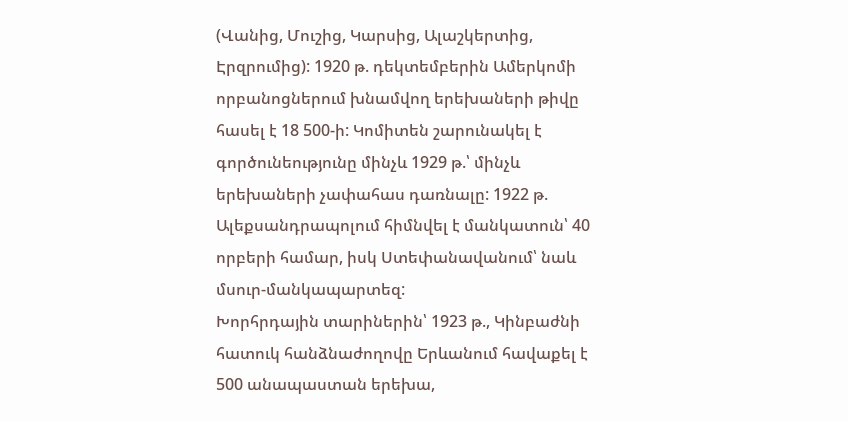(Վանից, Մուշից, Կարսից, Ալաշկերտից, Էրզրումից): 1920 թ. դեկտեմբերին Ամերկոմի որբանոցներում խնամվող երեխաների թիվը հասել է 18 500-ի: Կոմիտեն շարունակել է գործունեությունը մինչև 1929 թ.՝ մինչև երեխաների չափահաս դառնալը: 1922 թ. Ալեքսանդրապոլում հիմնվել է մանկատուն՝ 40 որբերի համար, իսկ Ստեփանավանում՝ նաև մսուր-մանկապարտեզ:
Խորհրդային տարիներին՝ 1923 թ., Կինբաժնի հատուկ հանձնաժողովը Երևանում հավաքել է 500 անապաստան երեխա,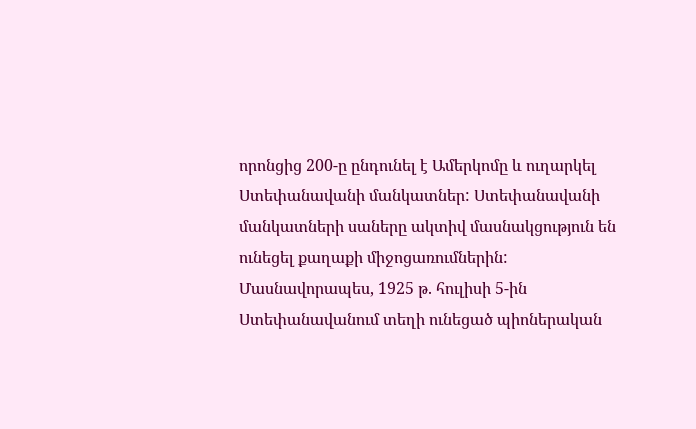որոնցից 200-ը ընդունել է Ամերկոմը և ուղարկել Ստեփանավանի մանկատներ: Ստեփանավանի մանկատների սաները ակտիվ մասնակցություն են ունեցել քաղաքի միջոցառումներին: Մասնավորապես, 1925 թ. հուլիսի 5-ին Ստեփանավանում տեղի ունեցած պիոներական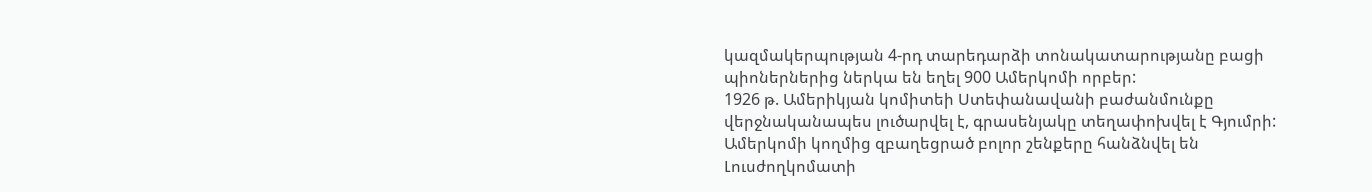կազմակերպության 4-րդ տարեդարձի տոնակատարությանը բացի պիոներներից ներկա են եղել 900 Ամերկոմի որբեր:
1926 թ. Ամերիկյան կոմիտեի Ստեփանավանի բաժանմունքը վերջնականապես լուծարվել է, գրասենյակը տեղափոխվել է Գյումրի: Ամերկոմի կողմից զբաղեցրած բոլոր շենքերը հանձնվել են Լուսժողկոմատի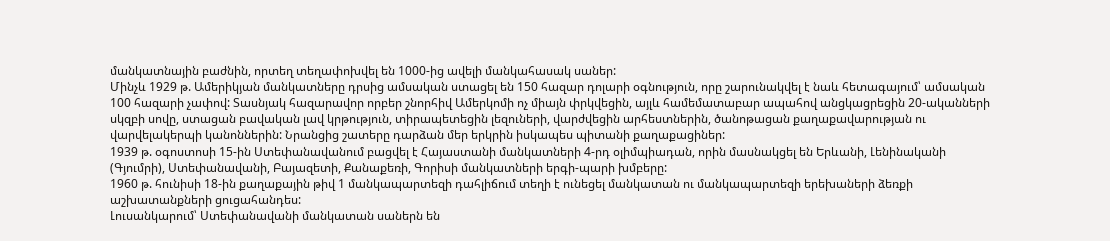մանկատնային բաժնին, որտեղ տեղափոխվել են 1000-ից ավելի մանկահասակ սաներ:
Մինչև 1929 թ. Ամերիկյան մանկատները դրսից ամսական ստացել են 150 հազար դոլարի օգնություն, որը շարունակվել է նաև հետագայում՝ ամսական 100 հազարի չափով: Տասնյակ հազարավոր որբեր շնորհիվ Ամերկոմի ոչ միայն փրկվեցին, այլև համեմատաբար ապահով անցկացրեցին 20-ականների սկզբի սովը, ստացան բավական լավ կրթություն, տիրապետեցին լեզուների, վարժվեցին արհեստներին, ծանոթացան քաղաքավարության ու վարվելակերպի կանոններին: Նրանցից շատերը դարձան մեր երկրին իսկապես պիտանի քաղաքացիներ:
1939 թ. օգոստոսի 15-ին Ստեփանավանում բացվել է Հայաստանի մանկատների 4-րդ օլիմպիադան, որին մասնակցել են Երևանի, Լենինականի (Գյումրի), Ստեփանավանի, Բայազետի, Քանաքեռի, Գորիսի մանկատների երգի-պարի խմբերը:
1960 թ. հունիսի 18-ին քաղաքային թիվ 1 մանկապարտեզի դահլիճում տեղի է ունեցել մանկատան ու մանկապարտեզի երեխաների ձեռքի աշխատանքների ցուցահանդես:
Լուսանկարում՝ Ստեփանավանի մանկատան սաներն են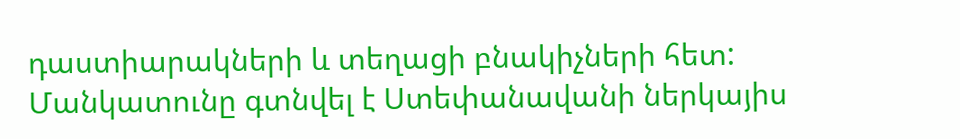դաստիարակների և տեղացի բնակիչների հետ: Մանկատունը գտնվել է Ստեփանավանի ներկայիս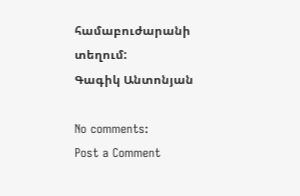համաբուժարանի տեղում:
Գագիկ Անտոնյան

No comments:
Post a Comment